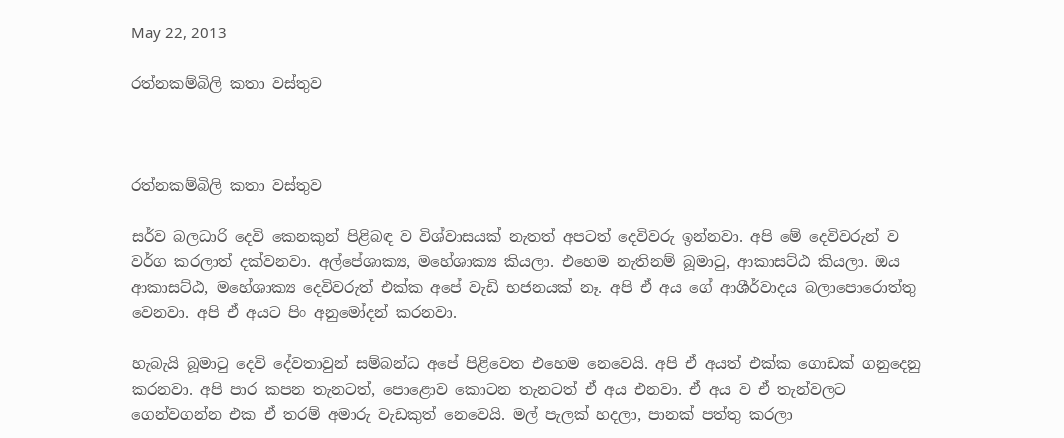May 22, 2013

රත්නකම්බිලි කතා වස්තුව



රත්නකම්බිලි කතා වස්තුව

සර්ව බලධාරි දෙවි කෙනකුන් පිළිබඳ ව විශ්වාසයක් නැතත් අපටත් දෙවිවරු ඉන්නවා. අපි මේ දෙවිවරුන් ව වර්ග කරලාත් දක්වනවා. අල්පේශාක්‍ය, මහේශාක්‍ය කියලා. එහෙම නැතිනම් බූමාටු, ආකාසට්ඨ කියලා. ඔය ආකාසට්ඨ, මහේශාක්‍ය දෙවිවරුත් එක්ක අපේ වැඩි භජනයක් නෑ. අපි ඒ අය ගේ ආශීර්වාදය බලාපොරොත්තු වෙනවා. අපි ඒ අයට පිං අනුමෝදන් කරනවා.

හැබැයි බූමාටු දෙවි දේවතාවුන් සම්බන්ධ අපේ පිළිවෙත එහෙම නෙවෙයි. අපි ඒ අයත් එක්ක ගොඩක් ගනුදෙනු කරනවා. අපි පාර කපන තැනටත්, පොළොව කොටන තැනටත් ඒ අය එනවා. ඒ අය ව ඒ තැන්වලට ගෙන්වගන්න එක ඒ තරම් අමාරු වැඩකුත් නෙවෙයි. මල් පැලක් හදලා, පානක් පත්තු කරලා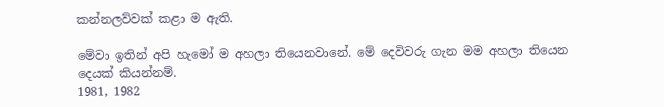කන්නලව්වක් කළා ම ඇති.

මේවා ඉතින් අපි හැමෝ ම අහලා තියෙනවානේ. මේ දෙවිවරු ගැන මම අහලා තියෙන දෙයක් කියන්නම්.
1981, 1982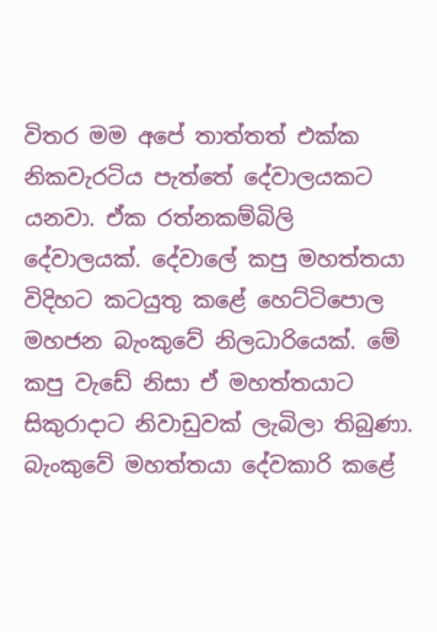විතර මම අපේ තාත්තත් එක්ක නිකවැරටිය පැත්තේ දේවාලයකට යනවා. ඒක රත්නකම්බිලි දේවාලයක්. දේවාලේ කපු මහත්තයා විදිහට කටයුතු කළේ හෙට්ටිපොල මහජන බැංකුවේ නිලධාරියෙක්. මේ කපු වැඩේ නිසා ඒ මහත්තයාට සිකුරාදාට නිවාඩුවක් ලැබිලා තිබුණා. බැංකුවේ මහත්තයා දේවකාරි කළේ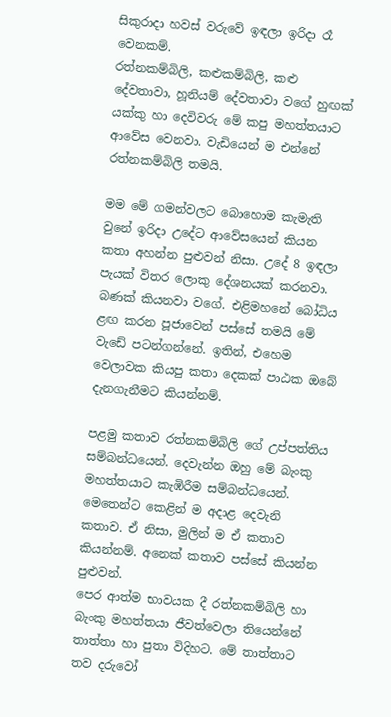සිකුරාදා හවස් වරුවේ ඉඳලා ඉරිදා රෑ වෙනකම්.
රත්නකම්බිලි, කළුකම්බිලි, කළු දේවතාවා, හූනියම් දේවතාවා වගේ හුඟක් යක්කු හා දෙවිවරු මේ කපු මහත්තයාට ආවේස වෙනවා. වැඩියෙන් ම එන්නේ රත්නකම්බිලි තමයි.

මම මේ ගමන්වලට බොහොම කැමැති වුනේ ඉරිදා උදේට ආවේසයෙන් කියන කතා අහන්න පුළුවන් නිසා. උදේ 8 ඉඳලා පැයක් විතර ලොකු දේශනයක් කරනවා. බණක් කියනවා වගේ. එළිමහනේ බෝධිය ළඟ කරන පූජාවෙන් පස්සේ තමයි මේ වැඩේ පටන්ගන්නේ. ඉතින්, එහෙම වෙලාවක කියපු කතා දෙකක් පාඨක ඔබේ දැනගැනීමට කියන්නම්.

පළමු කතාව රත්නකම්බිලි ගේ උප්පත්තිය සම්බන්ධයෙන්. දෙවැන්න ඔහු මේ බැංකු මහත්තයාට කැඹිරීම සම්බන්ධයෙන්. මෙතෙන්ට කෙළින් ම අදාළ දෙවැනි කතාව. ඒ නිසා, මුලින් ම ඒ කතාව කියන්නම්. අනෙක් කතාව පස්සේ කියන්න පුළුවන්.
පෙර ආත්ම භාවයක දී රත්නකම්බිලි හා බැංකු මහත්තයා ජීවත්වෙලා තියෙන්නේ තාත්තා හා පුතා විදිහට. මේ තාත්තාට තව දරුවෝ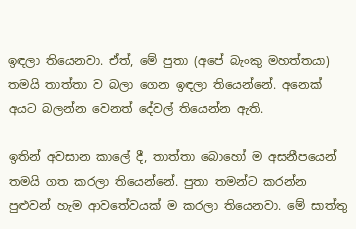ඉඳලා තියෙනවා. ඒත්, මේ පුතා (අපේ බැංකු මහත්තයා) තමයි තාත්තා ව බලා ගෙන ඉඳලා තියෙන්නේ. අනෙක් අයට බලන්න වෙනත් දේවල් තියෙන්න ඇති.

ඉතින් අවසාන කාලේ දී, තාත්තා බොහෝ ම අසනීපයෙන් තමයි ගත කරලා තියෙන්නේ. පුතා තමන්ට කරන්න පුළුවන් හැම ආවතේවයක් ම කරලා තියෙනවා. මේ සාත්තු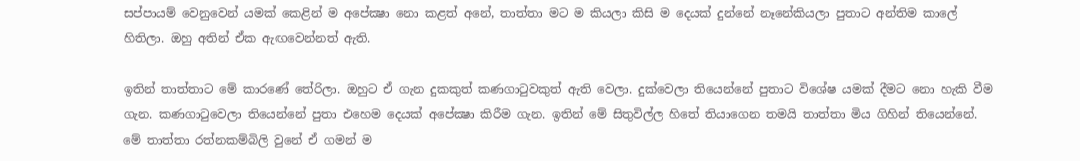සප්පායම් වෙනුවෙන් යමක් කෙළින් ම අපේක්‍ෂා නො කළත් අනේ, තාත්තා මට ම කියලා කිසි ම දෙයක් දුන්නේ නෑනේකියලා පුතාට අන්තිම කාලේ හිතිලා. ඔහු අතින් ඒක ඇඟවෙන්නත් ඇති.

ඉතින් තාත්තාට මේ කාරණේ තේරිලා. ඔහුට ඒ ගැන දුකකුත් කණගාටුවකුත් ඇති වෙලා. දුක්වෙලා තියෙන්නේ පුතාට විශේෂ යමක් දීමට නො හැකි වීම ගැන. කණගාටුවෙලා තියෙන්නේ පුතා එහෙම දෙයක් අපේක්‍ෂා කිරීම ගැන. ඉතින් මේ සිතුවිල්ල හිතේ තියාගෙන තමයි තාත්තා මිය ගිහින් තියෙන්නේ.
මේ තාත්තා රත්නකම්බිලි වුනේ ඒ ගමන් ම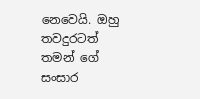නෙවෙයි. ඔහු තවදුරටත් තමන් ගේ සංසාර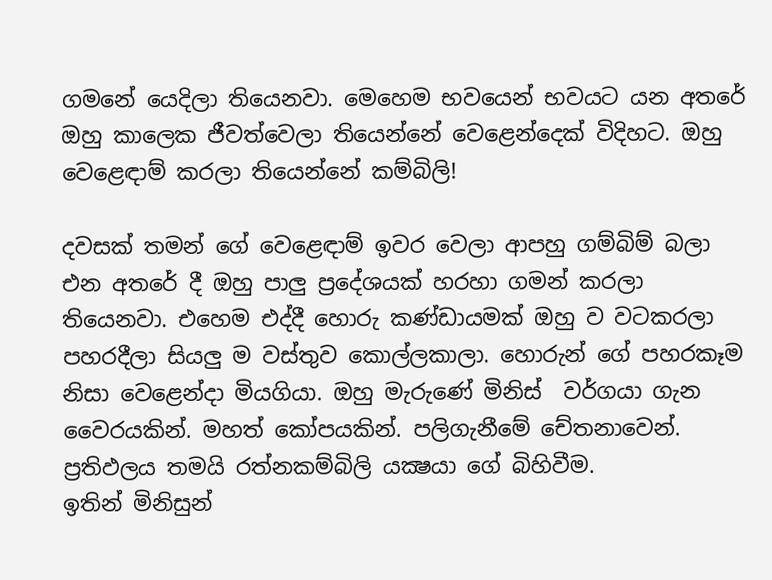ගමනේ යෙදිලා තියෙනවා. මෙහෙම භවයෙන් භවයට යන අතරේ ඔහු කාලෙක ජීවත්වෙලා තියෙන්නේ වෙළෙන්දෙක් විදිහට. ඔහු වෙළෙඳාම් කරලා තියෙන්නේ කම්බිලි!

දවසක් තමන් ගේ වෙළෙඳාම් ඉවර වෙලා ආපහු ගම්බිම් බලා එන අතරේ දී ඔහු පාලු ප්‍රදේශයක් හරහා ගමන් කරලා තියෙනවා. එහෙම එද්දී හොරු කණ්ඩායමක් ඔහු ව වටකරලා පහරදීලා සියලු ම වස්තුව කොල්ලකාලා. හොරුන් ගේ පහරකෑම නිසා වෙළෙන්දා මියගියා. ඔහු මැරුණේ මිනිස්  වර්ගයා ගැන වෛරයකින්. මහත් කෝපයකින්. පලිගැනීමේ චේතනාවෙන්.
ප්‍රතිඵලය තමයි රත්නකම්බිලි යක්‍ෂයා ගේ බිහිවීම.
ඉතින් මිනිසුන්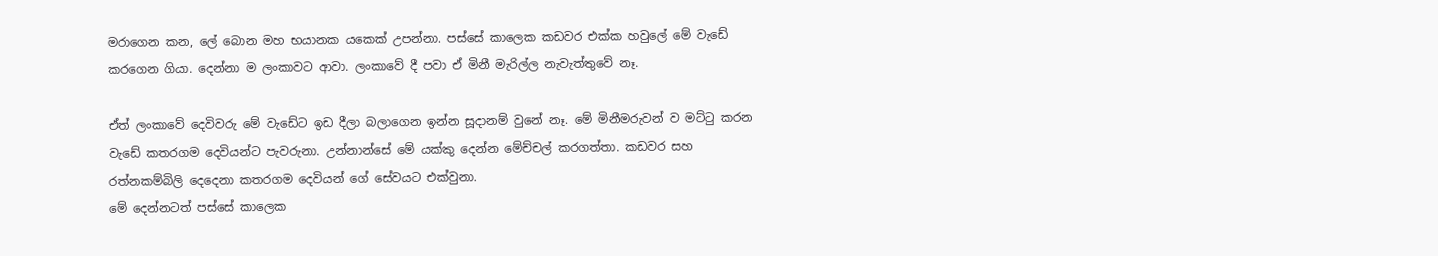මරාගෙන කන, ලේ බොන මහ භයානක යකෙක් උපන්නා. පස්සේ කාලෙක කඩවර එක්ක හවුලේ මේ වැඩේ කරගෙන ගියා. දෙන්නා ම ලංකාවට ආවා. ලංකාවේ දී පවා ඒ මිනී මැරිල්ල නැවැත්තුවේ නෑ.

ඒත් ලංකාවේ දෙවිවරු මේ වැඩේට ඉඩ දීලා බලාගෙන ඉන්න සූදානම් වුනේ නෑ. මේ මිනීමරුවන් ව මට්ටු කරන වැඩේ කතරගම දෙවියන්ට පැවරුනා. උන්නාන්සේ මේ යක්කු දෙන්න මේච්චල් කරගත්තා. කඩවර සහ රත්නකම්බිලි දෙදෙනා කතරගම දෙවියන් ගේ සේවයට එක්වුනා.
මේ දෙන්නටත් පස්සේ කාලෙක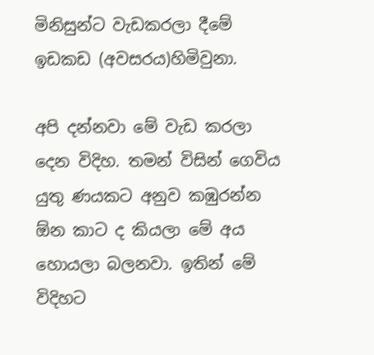මිනිසුන්ට වැඩකරලා දීමේ ඉඩකඩ (අවසරය)හිමිවුනා.

අපි දන්නවා මේ වැඩ කරලා දෙන විදිහ. තමන් විසින් ගෙවිය යුතු ණයකට අනුව කඹුරන්න ඕන කාට ද කියලා මේ අය හොයලා බලනවා. ඉතින් මේ විදිහට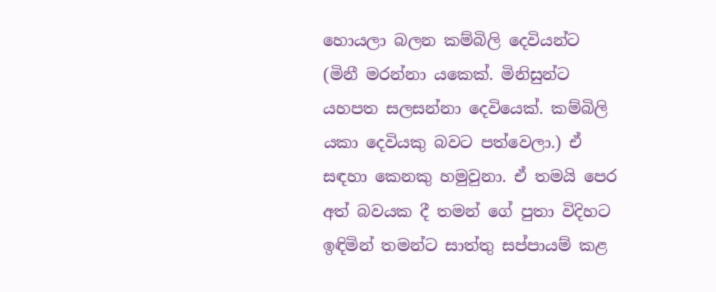හොයලා බලන කම්බිලි දෙවියන්ට (මිනී මරන්නා යකෙක්. මිනිසුන්ට යහපත සලසන්නා දෙවියෙක්. කම්බිලි යකා දෙවියකු බවට පත්වෙලා.) ඒ සඳහා කෙනකු හමුවුනා. ඒ තමයි පෙර අත් බවයක දී තමන් ගේ පුතා විදිහට ඉඳිමින් තමන්ට සාත්තු සප්පායම් කළ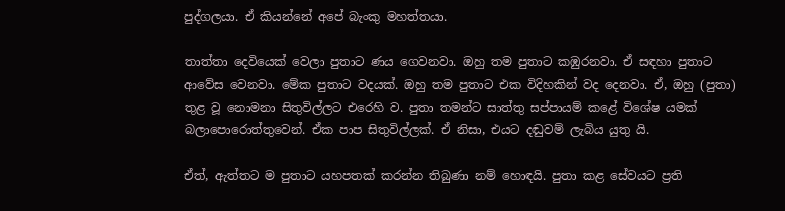පුද්ගලයා. ඒ කියන්නේ අපේ බැංකු මහත්තයා.

තාත්තා දෙවියෙක් වෙලා පුතාට ණය ගෙවනවා. ඔහු තම පුතාට කඹුරනවා. ඒ සඳහා පුතාට ආවේස වෙනවා. මේක පුතාට වදයක්. ඔහු තම පුතාට එක විදිහකින් වද දෙනවා. ඒ, ඔහු (පුතා) තුළ වූ නොමනා සිතුවිල්ලට එරෙහි ව. පුතා තමන්ට සාත්තු සප්පායම් කළේ විශේෂ යමක් බලාපොරොත්තුවෙන්. ඒක පාප සිතුවිල්ලක්. ඒ නිසා, එයට දඬුවම් ලැබිය යුතු යි.

ඒත්, ඇත්තට ම පුතාට යහපතක් කරන්න තිබුණා නම් හොඳයි. පුතා කළ සේවයට ප්‍රති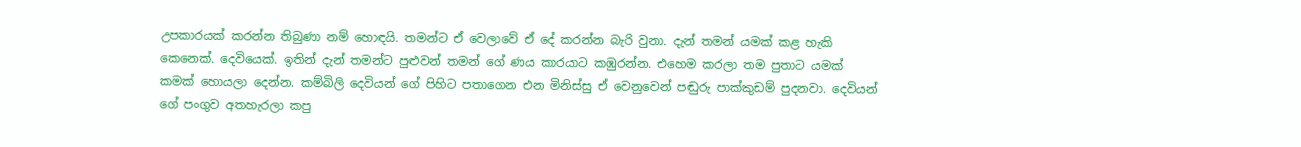උපකාරයක් කරන්න තිබුණා නම් හොඳයි. තමන්ට ඒ වෙලාවේ ඒ දේ කරන්න බැරි වුනා. දැන් තමන් යමක් කළ හැකි කෙනෙක්. දෙවියෙක්. ඉතින් දැන් තමන්ට පුළුවන් තමන් ගේ ණය කාරයාට කඹුරන්න. එහෙම කරලා තම පුතාට යමක් කමක් හොයලා දෙන්න. කම්බිලි දෙවියන් ගේ පිහිට පතාගෙන එන මිනිස්සු ඒ වෙනුවෙන් පඬුරු පාක්කුඩම් පුදනවා. දෙවියන් ගේ පංගුව අතහැරලා කපු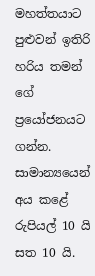මහත්තයාට පුළුවන් ඉතිරි හරිය තමන් ගේ ප්‍රයෝජනයට ගන්න. සාමාන්‍යයෙන් අය කළේ රුපියල් 10 යි සත 10 යි.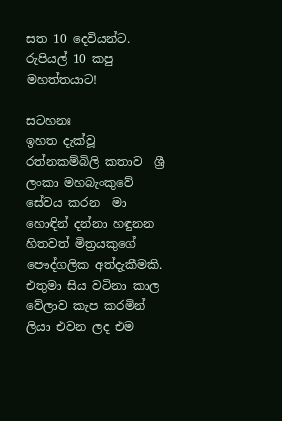සත 10 දෙවියන්ට. රුපියල් 10 කපු මහත්තයාට!

සටහනඃ
ඉහත දැක්වූ රත්නකම්බිලි කතාව  ශ්‍රී ලංකා මහබැංකුවේ  සේවය කරන  මා හොඳින් දන්නා හඳුනන  හිතවත් මිත්‍රයකුගේ පෞද්ගලික අත්දැකීමකි.  එතුමා සිය වටිනා කාල වේලාව කැප කරමින් ලියා එවන ලද එම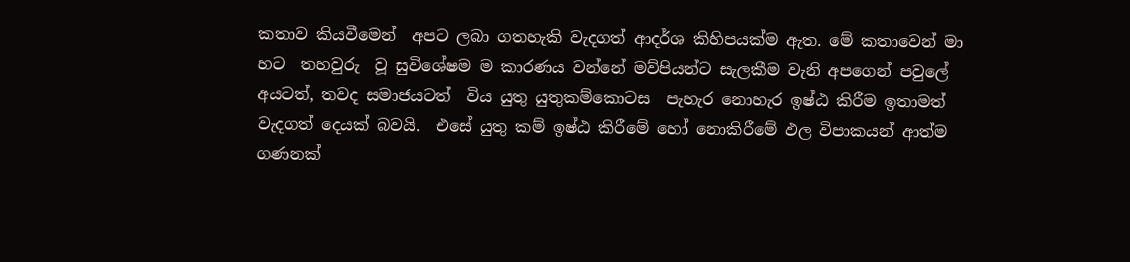කතාව කියවීමෙන්  අපට ලබා ගතහැකි වැදගත් ආදර්ශ කිහිපයක්ම ඇත. මේ කතාවෙන් මා හට  තහවුරු  වූ සුවිශේෂම ම කාරණය වන්නේ මව්පියන්ට සැලකීම වැනි අපගෙන් පවුලේ අයටත්, තවද සමාජයටත්  විය යුතු යුතුකම්කොටස  පැහැර නොහැර ඉෂ්ඨ කිරීම ඉතාමත් වැදගත් දෙයක් බවයි.  එසේ යුතු කම් ඉෂ්ඨ කිරීමේ හෝ නොකිරීමේ ඵල විපාකයන් ආත්ම ගණනක්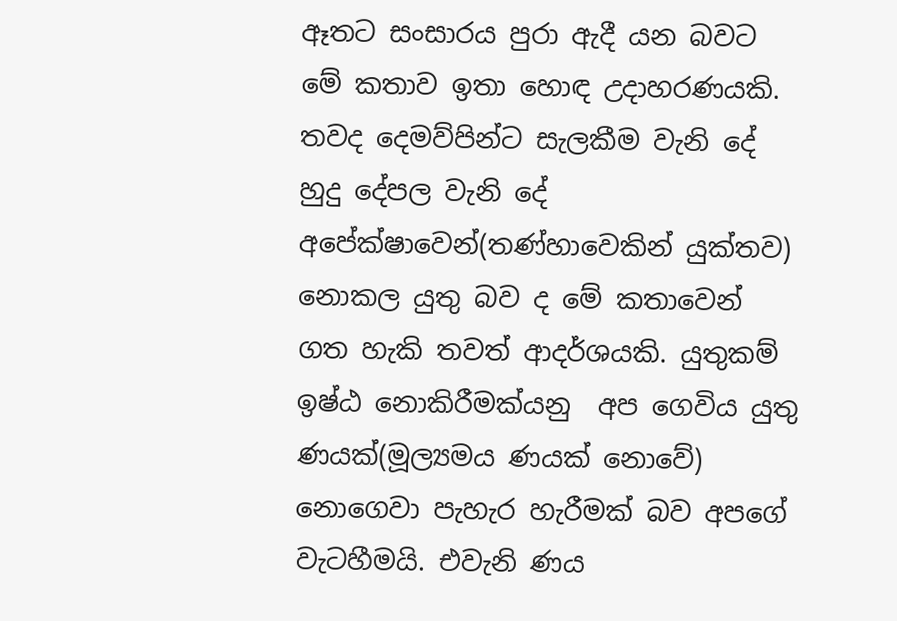ඈතට සංසාරය පුරා ඇදී යන බවට මේ කතාව ඉතා හොඳ උදාහරණයකි. තවද දෙමව්පින්ට සැලකීම වැනි දේ හුදු දේපල වැනි දේ  අපේක්ෂාවෙන්(තණ්හාවෙකින් යුක්තව) නොකල යුතු බව ද මේ කතාවෙන් ගත හැකි තවත් ආදර්ශයකි. යුතුකම් ඉෂ්ඨ නොකිරීමක්යනු  අප ගෙවිය යුතු ණයක්(මූල්‍යමය ණයක් නොවේ) නොගෙවා පැහැර හැරීමක් බව අපගේ වැටහීමයි. එවැනි ණය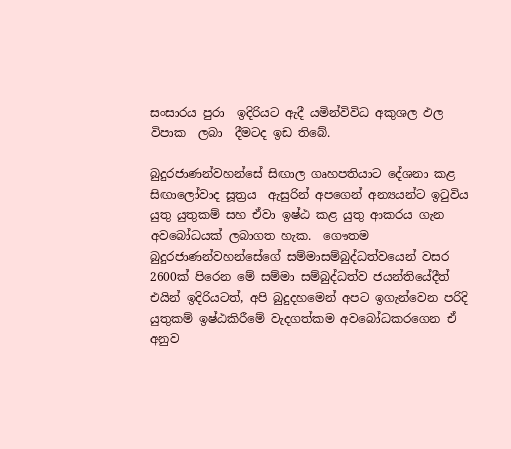සංසාරය පුරා  ඉදිරියට ඇදී යමින්විවිධ අකුශල ඵල විපාක  ලබා  දීමටද ඉඩ තිබේ.

බුදුරජාණන්වහන්සේ සිඟාල ගෘහපතියාට දේශනා කළ සිඟාලෝවාද සූත්‍රය  ඇසුරින් අපගෙන් අන්‍යයන්ට ඉටුවිය යුතු යුතුකම් සහ ඒවා ඉෂ්ඨ කළ යුතු ආකරය ගැන අවබෝධයක් ලබාගත හැක.  ගෞතම බුදුරජාණන්වහන්සේගේ සම්මාසම්බුද්ධත්වයෙන් වසර 2600ක් පිරෙන මේ සම්මා සම්බුද්ධත්ව ජයන්තියේදීත් එයින් ඉදිරියටත්, අපි බුදුදහමෙන් අපට ඉගැන්වෙන පරිදි  යුතුකම් ඉෂ්ඨකිරීමේ වැදගත්කම අවබෝධකරගෙන ඒ අනුව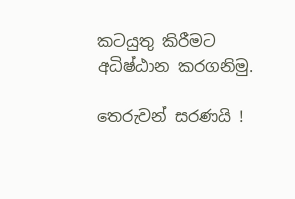කටයුතු කිරීමට අධිෂ්ඨාන කරගනිමු.

තෙරුවන් සරණයි !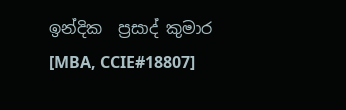ඉන්දික  ප්‍රසාද් කුමාර [MBA, CCIE#18807]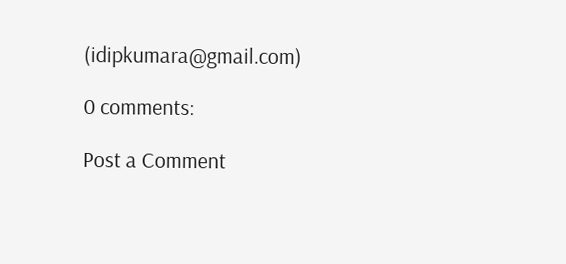(idipkumara@gmail.com)

0 comments:

Post a Comment